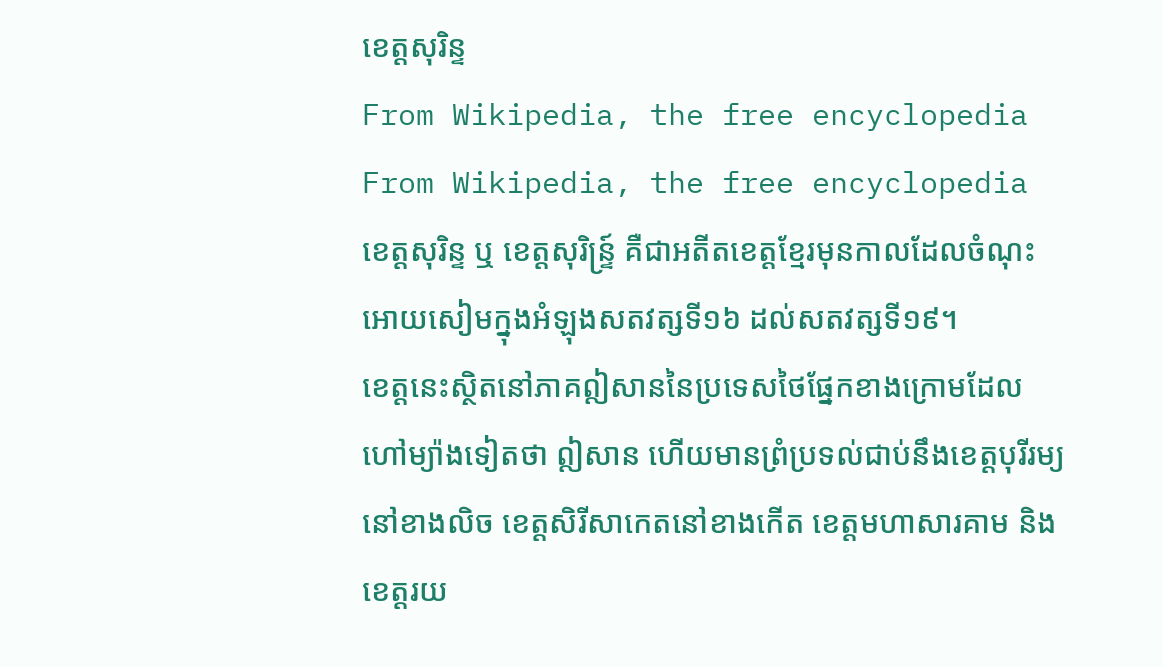ខេត្តសុរិន្ទ
From Wikipedia, the free encyclopedia
From Wikipedia, the free encyclopedia
ខេត្តសុរិន្ទ ឬ ខេត្តសុរិន្ទ្រ៍ គឺជាអតីតខេត្តខ្មែរមុនកាលដែលចំណុះអោយសៀមក្នុងអំឡុងសតវត្សទី១៦ ដល់សតវត្សទី១៩។
ខេត្តនេះស្ថិតនៅភាគឦសាននៃប្រទេសថៃផ្នែកខាងក្រោមដែលហៅម្យ៉ាងទៀតថា ឦសាន ហើយមានព្រំប្រទល់ជាប់នឹងខេត្តបុរីរម្យ នៅខាងលិច ខេត្តសិរីសាកេតនៅខាងកើត ខេត្តមហាសារគាម និង ខេត្តរយ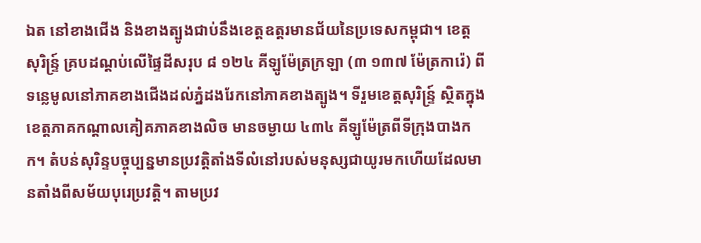ឯត នៅខាងជើង និងខាងត្បូងជាប់នឹងខេត្តឧត្តរមានជ័យនៃប្រទេសកម្ពុជា។ ខេត្តសុរិន្ទ្រ៍ គ្របដណ្តប់លើផ្ទៃដីសរុប ៨ ១២៤ គីឡូម៉ែត្រក្រឡា (៣ ១៣៧ ម៉ែត្រការ៉េ) ពីទន្លេមូលនៅភាគខាងជើងដល់ភ្នំដងរែកនៅភាគខាងត្បូង។ ទីរួមខេត្តសុរិន្ទ្រ៍ ស្ថិតក្នុងខេត្តភាគកណ្តាលគៀគភាគខាងលិច មានចម្ងាយ ៤៣៤ គីឡូម៉ែត្រពីទីក្រុងបាងកក។ តំបន់សុរិន្ទបច្ចុប្បន្នមានប្រវត្តិតាំងទីលំនៅរបស់មនុស្សជាយូរមកហើយដែលមានតាំងពីសម័យបុរេប្រវត្តិ។ តាមប្រវ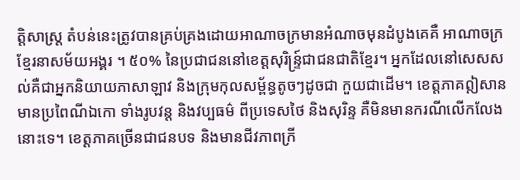ត្តិសាស្ត្រ តំបន់នេះត្រូវបានគ្រប់គ្រងដោយអាណាចក្រមានអំណាចមុនដំបូងគេគឺ អាណាចក្រខ្មែរនាសម័យអង្គរ ។ ៥០% នៃប្រជាជននៅខេត្តសុរិន្ទ្រ៍ជាជនជាតិខ្មែរ។ អ្នកដែលនៅសេសសល់គឺជាអ្នកនិយាយភាសាឡាវ និងក្រុមកុលសម្ព័ន្ធតូចៗដូចជា កួយជាដើម។ ខេត្តភាគឦសានមានប្រពៃណីឯកោ ទាំងរូបវន្ត និងវប្បធម៌ ពីប្រទេសថៃ និងសុរិន្ទ គឺមិនមានករណីលើកលែងនោះទេ។ ខេត្តភាគច្រើនជាជនបទ និងមានជីវភាពក្រី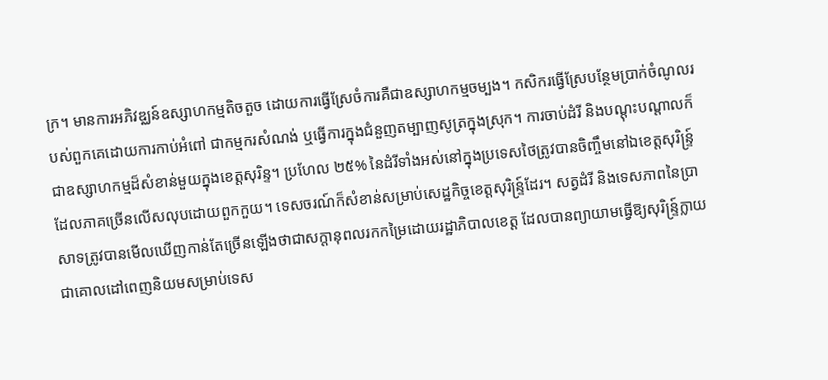ក្រ។ មានការអភិវឌ្ឈន៍ឧស្សាហកម្មតិចតួច ដោយការធ្វើស្រែចំការគឺជាឧស្សាហកម្មចម្បង។ កសិករធ្វើស្រែបន្ថែមប្រាក់ចំណូលរបស់ពួកគេដោយការកាប់អំពៅ ជាកម្មករសំណង់ ឬធ្វើការក្នុងជំនួញតម្បាញសូត្រក្នុងស្រុក។ ការចាប់ដំរី និងបណ្តុះបណ្តាលក៏ជាឧស្សាហកម្មដ៏សំខាន់មួយក្នុងខេត្តសុរិន្ទ។ ប្រហែល ២៥% នៃដំរីទាំងអស់នៅក្នុងប្រទេសថៃត្រូវបានចិញ្ចឹមនៅឯខេត្តសុរិន្ទ្រ៍ ដែលភាគច្រើនលើសលុបដោយពួកកួយ។ ទេសចរណ៍ក៏សំខាន់សម្រាប់សេដ្ឋកិច្ចខេត្តសុរិន្ទ្រ៍ដែរ។ សត្វដំរី និងទេសភាពនៃប្រាសាទត្រូវបានមើលឃើញកាន់តែច្រើនឡើងថាជាសក្តានុពលរកកម្រៃដោយរដ្ឋាភិបាលខេត្ត ដែលបានព្យាយាមធ្វើឱ្យសុរិន្ទ្រ៍ក្លាយជាគោលដៅពេញនិយមសម្រាប់ទេស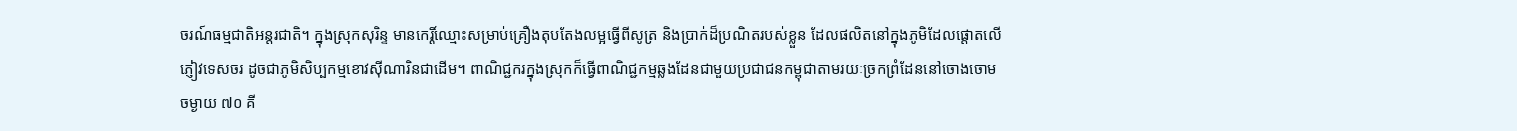ចរណ៍ធម្មជាតិអន្តរជាតិ។ ក្នុងស្រុកសុរិន្ទ មានកេរ្តិ៍ឈ្មោះសម្រាប់គ្រឿងតុបតែងលម្អធ្វើពីសូត្រ និងប្រាក់ដ៏ប្រណិតរបស់ខ្លួន ដែលផលិតនៅក្នុងភូមិដែលផ្តោតលើភ្ញៀវទេសចរ ដូចជាភូមិសិប្បកម្មខោវស៊ីណារិនជាដើម។ ពាណិជ្ជករក្នុងស្រុកក៏ធ្វើពាណិជ្ជកម្មឆ្លងដែនជាមួយប្រជាជនកម្ពុជាតាមរយៈច្រកព្រំដែននៅចោងចោម ចម្ងាយ ៧០ គី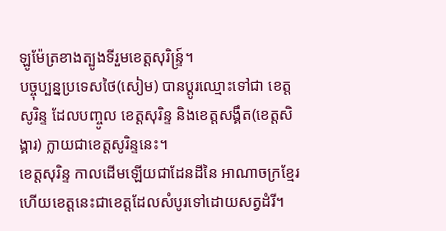ឡូម៉ែត្រខាងត្បូងទីរួមខេត្តសុរិន្ទ្រ៍។
បច្ចុប្បន្នប្រទេសថៃ(សៀម) បានប្ដូរឈ្មោះទៅជា ខេត្តសូរិន្ទ ដែលបញ្ចូល ខេត្តសុរិន្ទ និងខេត្តសង្គឹត(ខេត្តសិង្គារ) ក្លាយជាខេត្តសូរិន្ទនេះ។
ខេត្តសុរិន្ទ កាលដើមឡើយជាដែនដីនៃ អាណាចក្រខ្មែរ ហើយខេត្តនេះជាខេត្តដែលសំបូរទៅដោយសត្វដំរី។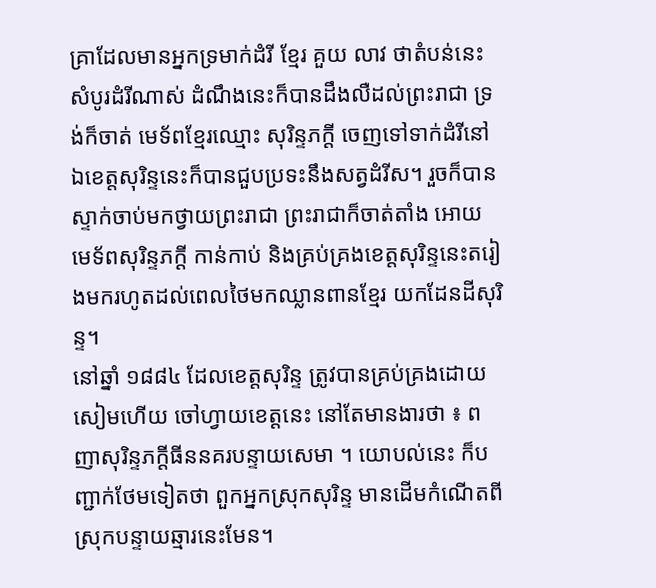គ្រាដែលមានអ្នកទ្រមាក់ដំរី ខ្មែរ គួយ លាវ ថាតំបន់នេះសំបូរដំរីណាស់ ដំណឹងនេះក៏បានដឹងលឺដល់ព្រះរាជា ទ្រង់ក៏ចាត់ មេទ័ពខ្មែរឈ្មោះ សុរិន្ទភក្ដី ចេញទៅទាក់ដំរីនៅឯខេត្តសុរិន្ទនេះក៏បានជួបប្រទះនឹងសត្វដំរីស។ រួចក៏បានស្ទាក់ចាប់មកថ្វាយព្រះរាជា ព្រះរាជាក៏ចាត់តាំង អោយមេទ័ពសុរិន្ទភក្ដី កាន់កាប់ និងគ្រប់គ្រងខេត្តសុរិន្ទនេះតរៀងមករហូតដល់ពេលថៃមកឈ្លានពានខ្មែរ យកដែនដីសុរិន្ទ។
នៅឆ្នាំ ១៨៨៤ ដែលខេត្តសុរិន្ទ ត្រូវបានគ្រប់គ្រងដោយសៀមហើយ ចៅហ្វាយខេត្តនេះ នៅតែមានងារថា ៖ ពញាសុរិន្ទភក្ដីធីននគរបន្ទាយសេមា ។ យោបល់នេះ ក៏បញ្ជាក់ថែមទៀតថា ពួកអ្នកស្រុកសុរិន្ទ មានដើមកំណើតពីស្រុកបន្ទាយឆ្មារនេះមែន។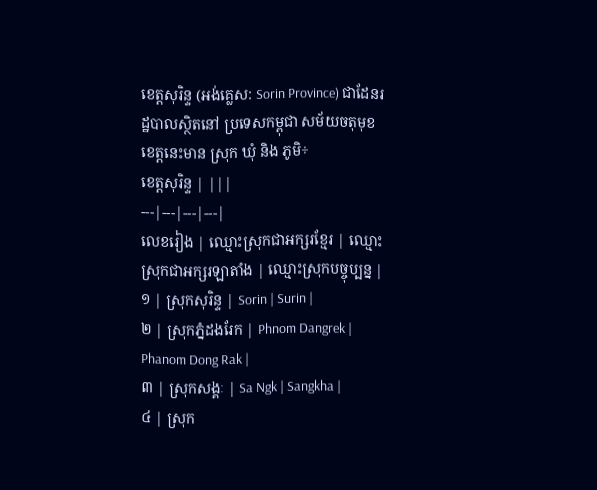ខេត្តសុរិន្ទ (អង់គ្លេស: Sorin Province) ជាដែនរដ្ឋបាលស្ថិតនៅ ប្រទេសកម្ពុជា សម័យចតុមុខ ខេត្តនេះមាន ស្រុក ឃុំ និង ភូមិ÷
ខេត្តសុរិន្ទ | |||
---|---|---|---|
លេខរៀង | ឈ្មោះស្រុកជាអក្សរខ្មែរ | ឈ្មោះស្រុកជាអក្សរឡាតាំង | ឈ្មោះស្រុកបច្ចុប្បន្ន |
១ | ស្រុកសុរិន្ទ | Sorin | Surin |
២ | ស្រុកភ្នំដងរែក | Phnom Dangrek | Phanom Dong Rak |
៣ | ស្រុកសង្គៈ | Sa Ngk | Sangkha |
៤ | ស្រុក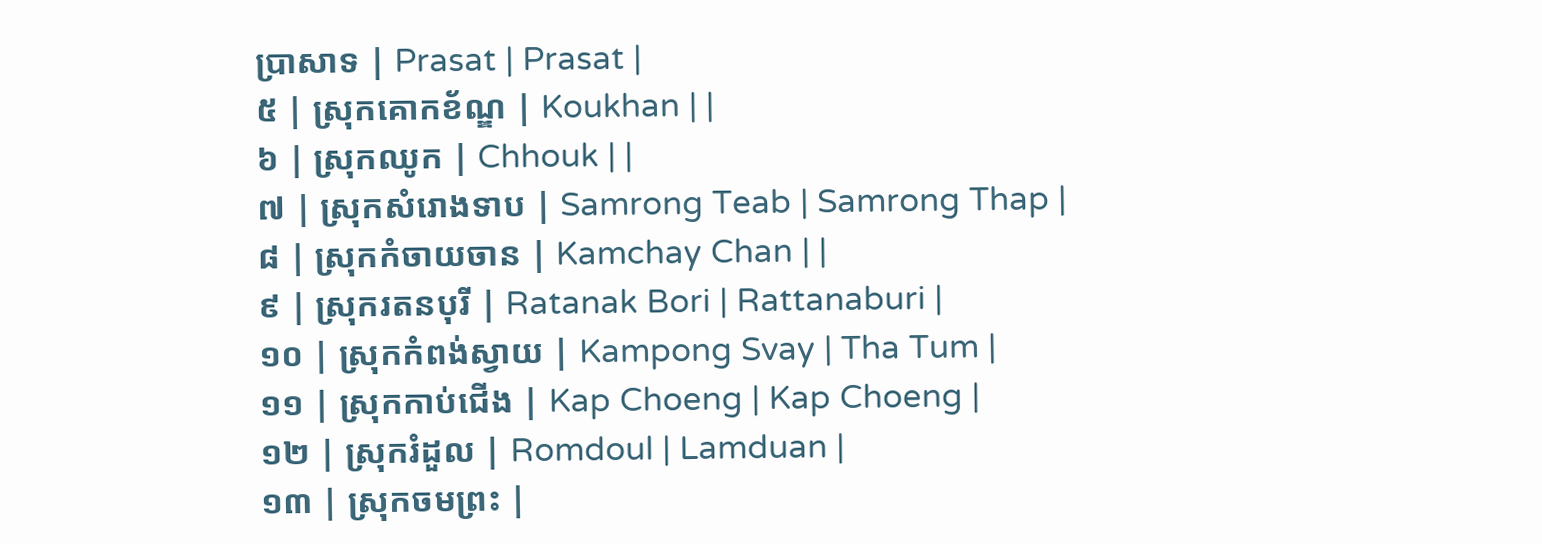ប្រាសាទ | Prasat | Prasat |
៥ | ស្រុកគោកខ័ណ្ឌ | Koukhan | |
៦ | ស្រុកឈូក | Chhouk | |
៧ | ស្រុកសំរោងទាប | Samrong Teab | Samrong Thap |
៨ | ស្រុកកំចាយចាន | Kamchay Chan | |
៩ | ស្រុករតនបុរី | Ratanak Bori | Rattanaburi |
១០ | ស្រុកកំពង់ស្វាយ | Kampong Svay | Tha Tum |
១១ | ស្រុកកាប់ជើង | Kap Choeng | Kap Choeng |
១២ | ស្រុករំដួល | Romdoul | Lamduan |
១៣ | ស្រុកចមព្រះ |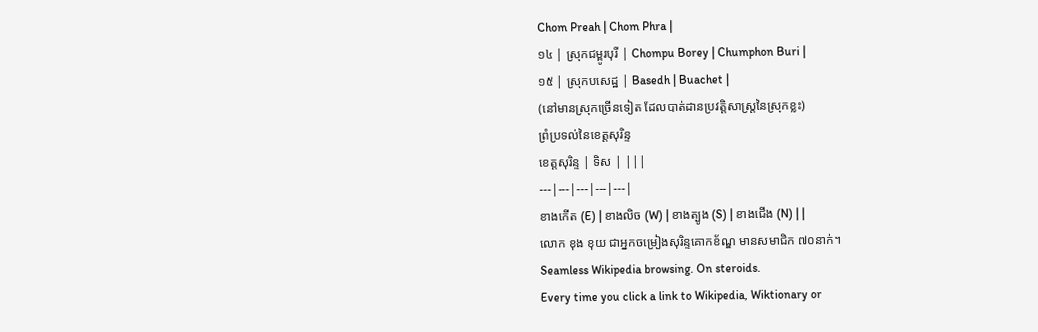Chom Preah | Chom Phra |
១៤ | ស្រុកជម្ពូរបុរី | Chompu Borey | Chumphon Buri |
១៥ | ស្រុកបសេដ្ឋ | Basedh | Buachet |
(នៅមានស្រុកច្រើនទៀត ដែលបាត់ដានប្រវត្តិសាស្ត្រនៃស្រុកខ្លះ)
ព្រំប្រទល់នៃខេត្តសុរិន្ទ
ខេត្តសុរិន្ទ | ទិស | |||
---|---|---|---|---|
ខាងកើត (E) | ខាងលិច (W) | ខាងត្បូង (S) | ខាងជើង (N) | |
លោក ខុង ខុយ ជាអ្នកចម្រៀងសុរិន្ទគោកខ័ណ្ឌ មានសមាជិក ៧០នាក់។
Seamless Wikipedia browsing. On steroids.
Every time you click a link to Wikipedia, Wiktionary or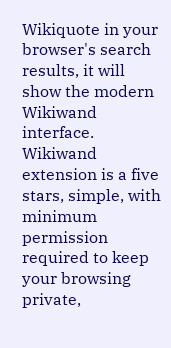Wikiquote in your browser's search results, it will show the modern Wikiwand interface.
Wikiwand extension is a five stars, simple, with minimum permission required to keep your browsing private,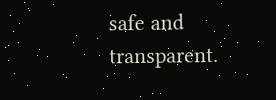safe and transparent.